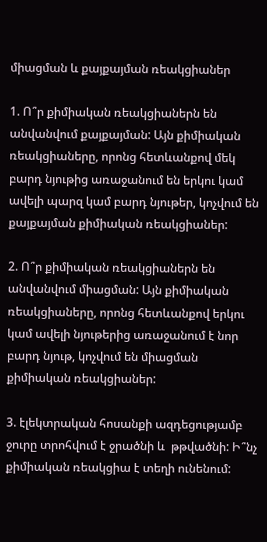միացման և քայքայման ռեակցիաներ

1. Ո՞ր քիմիական ռեակցիաներն են անվանվում քայքայման: Այն քիմիական ռեակցիաները, որոնց հետևանքով մեկ բարդ նյութից առաջանում են երկու կամ ավելի պարզ կամ բարդ նյութեր, կոչվում են քայքայման քիմիական ռեակցիաներ:

2. Ո՞ր քիմիական ռեակցիաներն են անվանվում միացման: Այն քիմիական ռեակցիաները, որոնց հետևանքով երկու կամ ավելի նյութերից առաջանում է նոր բարդ նյութ, կոչվում են միացման քիմիական ռեակցիաներ:

3. էլեկտրական հոսանքի ազդեցությամբ ջուրը տրոհվում է ջրածնի և  թթվածնի: Ի՞նչ քիմիական ռեակցիա է տեղի ունենում: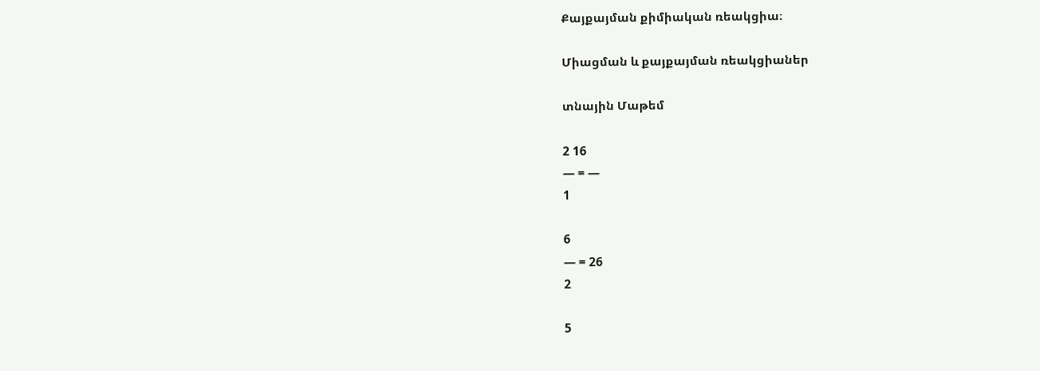Քայքայման քիմիական ռեակցիա։

Միացման և քայքայման ռեակցիաներ

տնային Մաթեմ

2 16
— = —
1

6
— = 26
2

5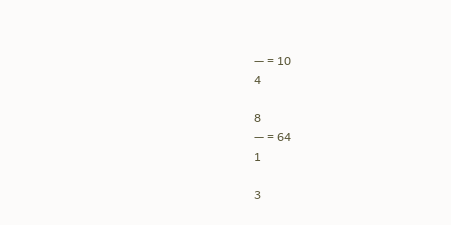— = 10
4

8
— = 64
1

3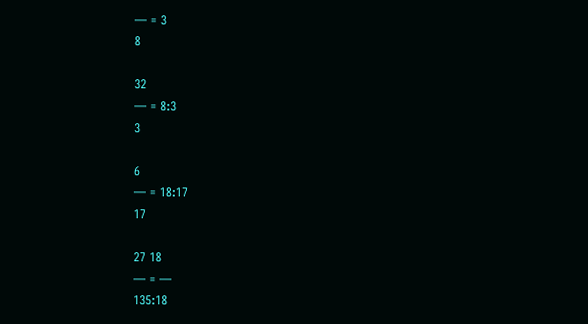— = 3
8

32
— = 8:3
3

6
— = 18:17
17

27 18
— = —
135:18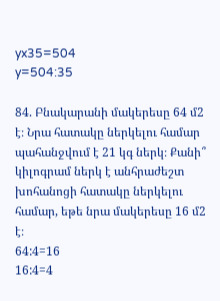yx35=504
y=504:35

84. Բնակարանի մակերեսը 64 մ2
է։ Նրա հատակը ներկելու համար
պահանջվում է 21 կգ ներկ։ Քանի՞ կիլոգրամ ներկ է անհրաժեշտ
խոհանոցի հատակը ներկելու համար, եթե նրա մակերեսը 16 մ2 է։
64:4=16
16:4=4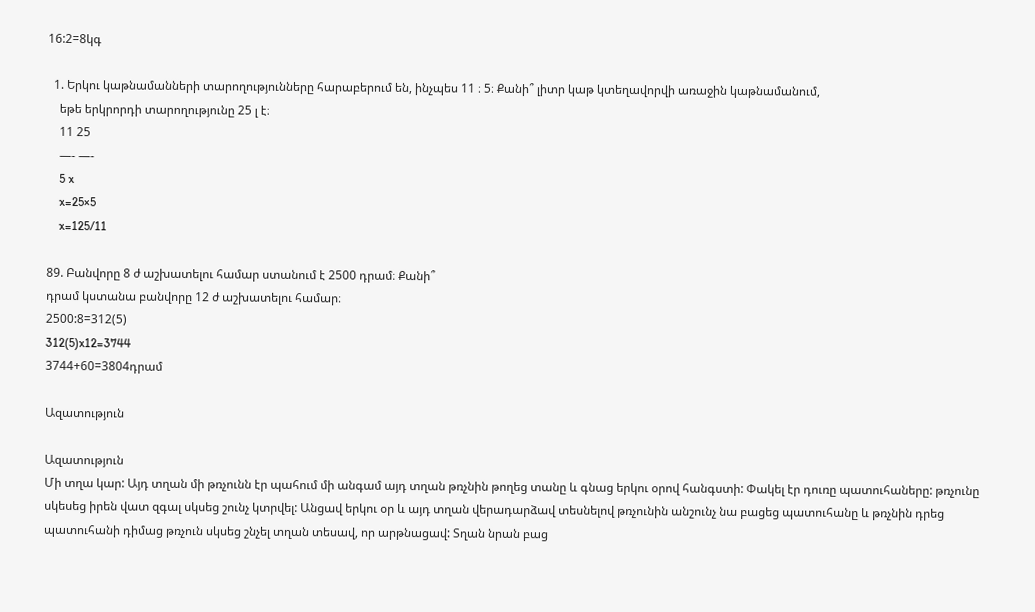16:2=8կգ

  1. Երկու կաթնամանների տարողությունները հարաբերում են, ինչպես 11 ։ 5։ Քանի՞ լիտր կաթ կտեղավորվի առաջին կաթնամանում,
    եթե երկրորդի տարողությունը 25 լ է։
    11 25
    —- —-
    5 x
    x=25×5
    x=125/11

89. Բանվորը 8 ժ աշխատելու համար ստանում է 2500 դրամ։ Քանի՞
դրամ կստանա բանվորը 12 ժ աշխատելու համար։
2500:8=312(5)
312(5)x12=3744
3744+60=3804դրամ

Ազատություն

Ազատություն
Մի տղա կար: Այդ տղան մի թռչունն էր պահում մի անգամ այդ տղան թռչնին թողեց տանը և գնաց երկու օրով հանգստի: Փակել էր դուռը պատուհաները: թռչունը սկեսեց իրեն վատ զգալ սկսեց շունչ կտրվել: Անցավ երկու օր և այդ տղան վերադարձավ տեսնելով թռչունին անշունչ նա բացեց պատուհանը և թռչնին դրեց պատուհանի դիմաց թռչուն սկսեց շնչել տղան տեսավ, որ արթնացավ: Տղան նրան բաց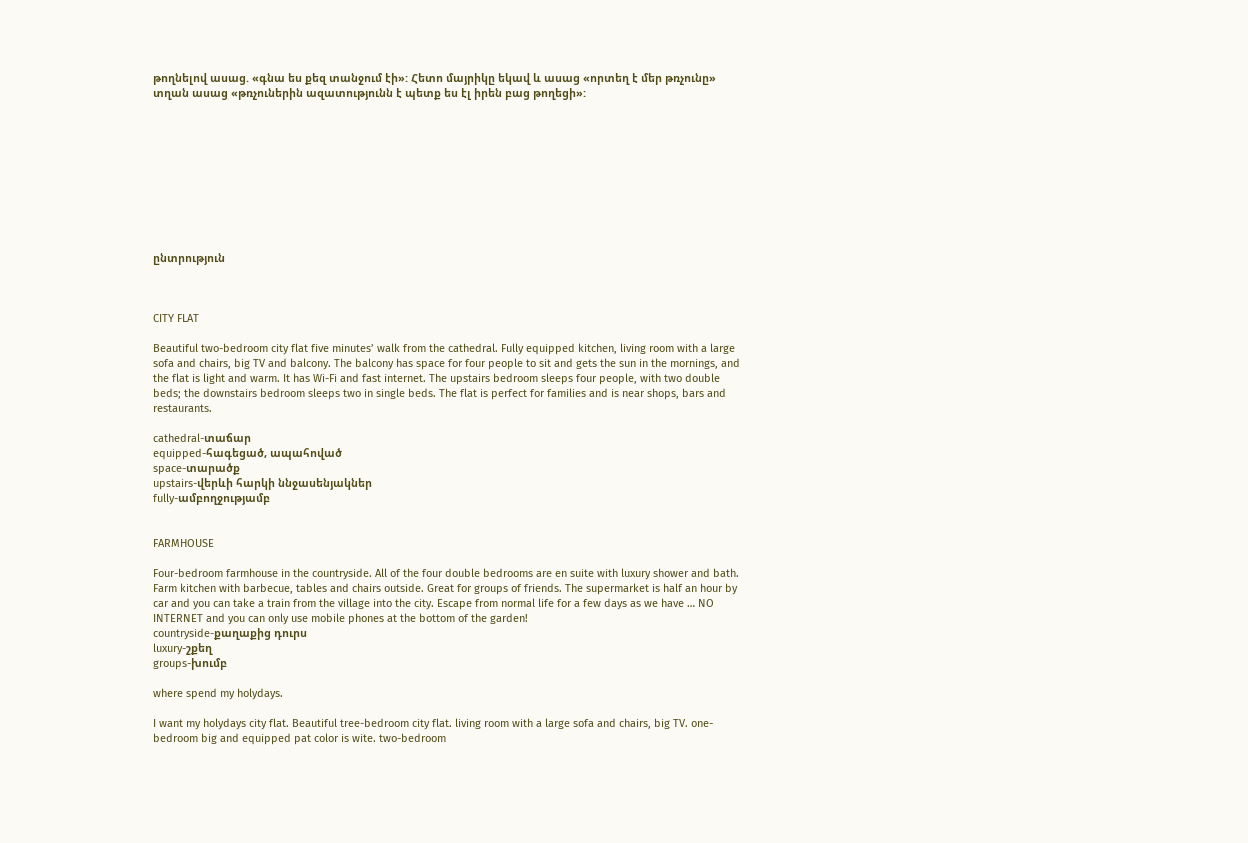թողնելով ասաց. «գնա ես քեզ տանջում էի»: Հետո մայրիկը եկավ և ասաց «որտեղ է մեր թռչունը» տղան ասաց «թռչուներին ազատությունն է պետք ես էլ իրեն բաց թողեցի»:










ընտրություն



CITY FLAT

Beautiful two-bedroom city flat five minutes’ walk from the cathedral. Fully equipped kitchen, living room with a large sofa and chairs, big TV and balcony. The balcony has space for four people to sit and gets the sun in the mornings, and the flat is light and warm. It has Wi-Fi and fast internet. The upstairs bedroom sleeps four people, with two double beds; the downstairs bedroom sleeps two in single beds. The flat is perfect for families and is near shops, bars and restaurants.

cathedral-տաճար
equipped-հագեցած, ապահոված
space-տարածք
upstairs-վերևի հարկի ննջասենյակներ
fully-ամբողջությամբ


FARMHOUSE

Four-bedroom farmhouse in the countryside. All of the four double bedrooms are en suite with luxury shower and bath. Farm kitchen with barbecue, tables and chairs outside. Great for groups of friends. The supermarket is half an hour by car and you can take a train from the village into the city. Escape from normal life for a few days as we have … NO INTERNET and you can only use mobile phones at the bottom of the garden!
countryside-քաղաքից դուրս
luxury-շքեղ
groups-խումբ

where spend my holydays.

I want my holydays city flat. Beautiful tree-bedroom city flat. living room with a large sofa and chairs, big TV. one-bedroom big and equipped pat color is wite. two-bedroom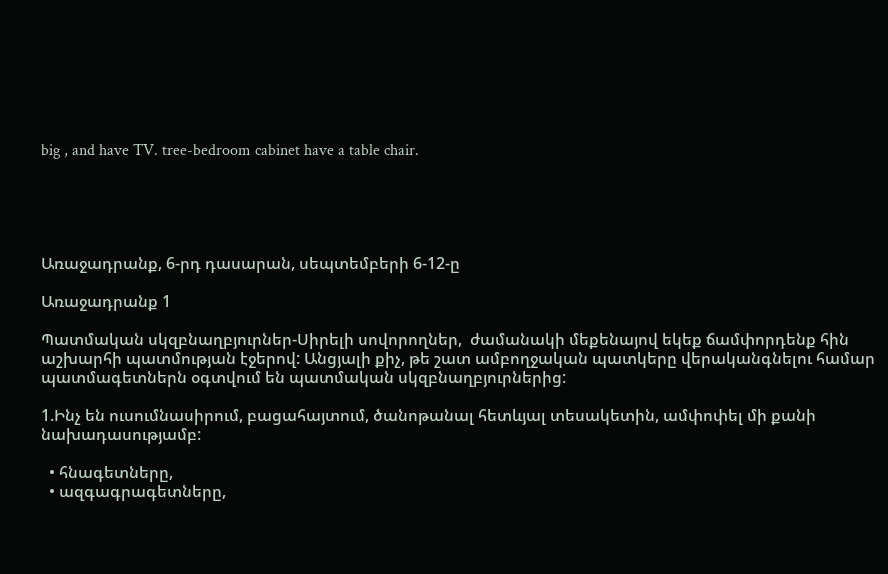big , and have TV. tree-bedroom cabinet have a table chair.





Առաջադրանք, 6-րդ դասարան, սեպտեմբերի 6-12-ը

Առաջադրանք 1

Պատմական սկզբնաղբյուրներ-Սիրելի սովորողներ,  ժամանակի մեքենայով եկեք ճամփորդենք հին աշխարհի պատմության էջերով: Անցյալի քիչ, թե շատ ամբողջական պատկերը վերականգնելու համար պատմագետներն օգտվում են պատմական սկզբնաղբյուրներից:

1.Ինչ են ուսումնասիրում, բացահայտում, ծանոթանալ հետևյալ տեսակետին, ամփոփել մի քանի նախադասությամբ:

  • հնագետները,
  • ազգագրագետները,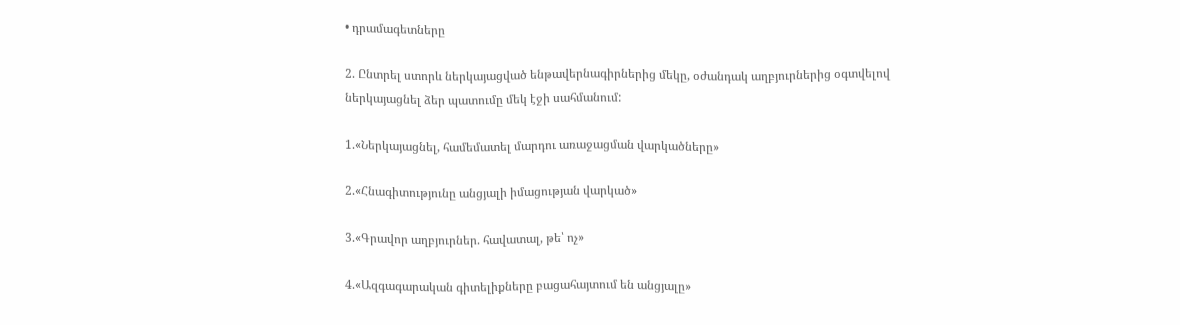• դրամագետները

2. Ընտրել ստորև ներկայացված ենթավերնագիրներից մեկը, օժանդակ աղբյուրներից օգտվելով ներկայացնել ձեր պատումը մեկ էջի սահմանում:

1.«Ներկայացնել, համեմատել մարդու առաջացման վարկածները»

2.«Հնագիտությունը անցյալի իմացության վարկած»

3.«Գրավոր աղբյուրներ. հավատալ, թե՝ ոչ»

4.«Ազգագարական գիտելիքները բացահայտում են անցյալը»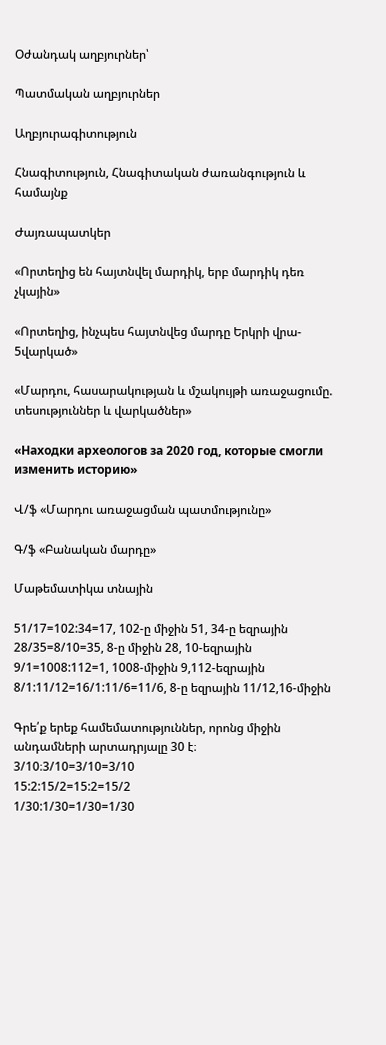Օժանդակ աղբյուրներ՝

Պատմական աղբյուրներ

Աղբյուրագիտություն

Հնագիտություն, Հնագիտական ժառանգություն և համայնք

Ժայռապատկեր

«Որտեղից են հայտնվել մարդիկ, երբ մարդիկ դեռ չկային»

«Որտեղից, ինչպես հայտնվեց մարդը Երկրի վրա- 5վարկած»

«Մարդու, հասարակության և մշակույթի առաջացումը. տեսություններ և վարկածներ»

«Находки археологов за 2020 год, которые смогли изменить историю»

Վ/ֆ «Մարդու առաջացման պատմությունը»

Գ/ֆ «Բանական մարդը»

Մաթեմատիկա տնային

51/17=102:34=17, 102-ը միջին 51, 34-ը եզրային
28/35=8/10=35, 8-ը միջին 28, 10-եզրային
9/1=1008:112=1, 1008-միջին 9,112-եզրային
8/1:11/12=16/1:11/6=11/6, 8-ը եզրային 11/12,16-միջին

Գրե՛ք երեք համեմատություններ, որոնց միջին անդամների արտադրյալը 30 է։
3/10։3/10=3/10=3/10
15:2:15/2=15:2=15/2
1/30:1/30=1/30=1/30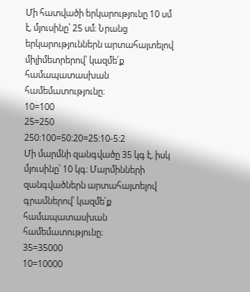Մի հատվածի երկարությունը 10 սմ է, մյուսինը՝ 25 սմ։ Նրանց երկարություններն արտահայտելով միլիմետրերով՝ կազմե՛ք համապատասխան համեմատությունը։
10=100
25=250
250:100=50:20=25:10-5:2
Մի մարմնի զանգվածը 35 կգ է, իսկ մյուսինը՝ 10 կգ։ Մարմինների
զանգվածներն արտահայտելով գրամներով՝ կազմե՛ք համապատասխան համեմատությունը։
35=35000
10=10000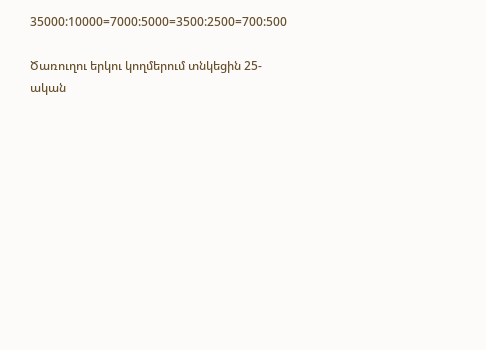35000:10000=7000:5000=3500:2500=700:500

Ծառուղու երկու կողմերում տնկեցին 25-ական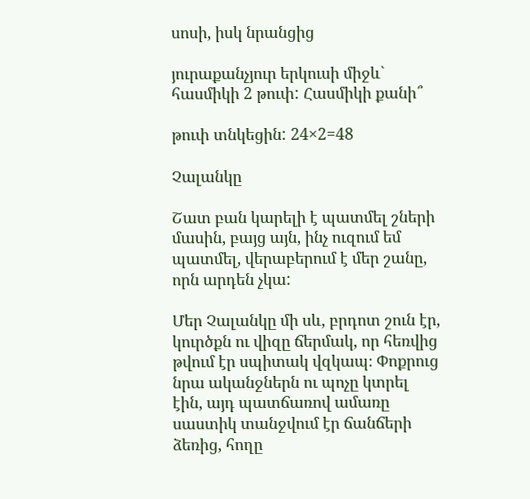սոսի, իսկ նրանցից

յուրաքանչյուր երկուսի միջև` հասմիկի 2 թուփ: Հասմիկի քանի՞

թուփ տնկեցին: 24×2=48

Չալանկը

Շատ բան կարելի է պատմել շների մասին, բայց այն, ինչ ուզում եմ պատմել, վերաբերում է մեր շանը, որն արդեն չկա:

Մեր Չալանկը մի սև, բրդոտ շուն էր, կուրծքն ու վիզը ճերմակ, որ հեռվից թվում էր սպիտակ վզկապ։ Փոքրուց նրա ականջներն ու պոչը կտրել էին, այդ պատճառով ամառը սաստիկ տանջվում էր ճանճերի ձեռից, հողը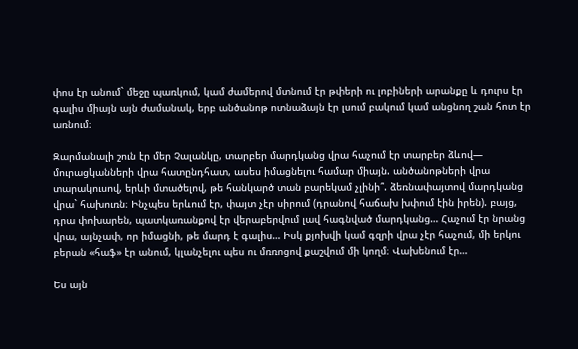փոս էր անում` մեջը պառկում, կամ ժամերով մտնում էր թփերի ու լոբիների արանքը և դուրս էր գալիս միայն այն ժամանակ, երբ անծանոթ ոտնաձայն էր լսում բակում կամ անցնող շան հոտ էր առնում։

Զարմանալի շուն էր մեր Չալանկը, տարբեր մարդկանց վրա հաչում էր տարբեր ձևով— մուրացկանների վրա հատընդհատ, ասես իմացնելու համար միայն. անծանոթների վրա տարակուսով, երևի մտածելով, թե հանկարծ տան բարեկամ չլինի՞. ձեռնափայտով մարդկանց վրա` հախուռն։ Ինչպես երևում էր, փայտ չէր սիրում (դրանով հաճախ խփում էին իրեն). բայց, դրա փոխարեն, պատկառանքով էր վերաբերվում լավ հագնված մարդկանց… Հաչում էր նրանց վրա, այնչափ, որ իմացնի, թե մարդ է գալիս… Իսկ քյոխվի կամ գզրի վրա չէր հաչում, մի երկու բերան «հաֆ» էր անում, կլանչելու պես ու մռռոցով քաշվում մի կողմ։ Վախենում էր…

Ես այն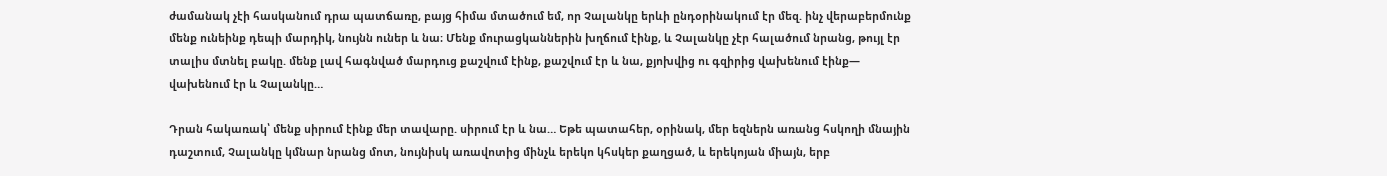ժամանակ չէի հասկանում դրա պատճառը, բայց հիմա մտածում եմ, որ Չալանկը երևի ընդօրինակում էր մեզ. ինչ վերաբերմունք մենք ունեինք դեպի մարդիկ, նույնն ուներ և նա։ Մենք մուրացկաններին խղճում էինք, և Չալանկը չէր հալածում նրանց, թույլ էր տալիս մտնել բակը. մենք լավ հագնված մարդուց քաշվում էինք, քաշվում էր և նա, քյոխվից ու գզիրից վախենում էինք— վախենում էր և Չալանկը…

Դրան հակառակ՝ մենք սիրում էինք մեր տավարը. սիրում էր և նա… Եթե պատահեր, օրինակ, մեր եզներն առանց հսկողի մնային դաշտում, Չալանկը կմնար նրանց մոտ, նույնիսկ առավոտից մինչև երեկո կհսկեր քաղցած, և երեկոյան միայն, երբ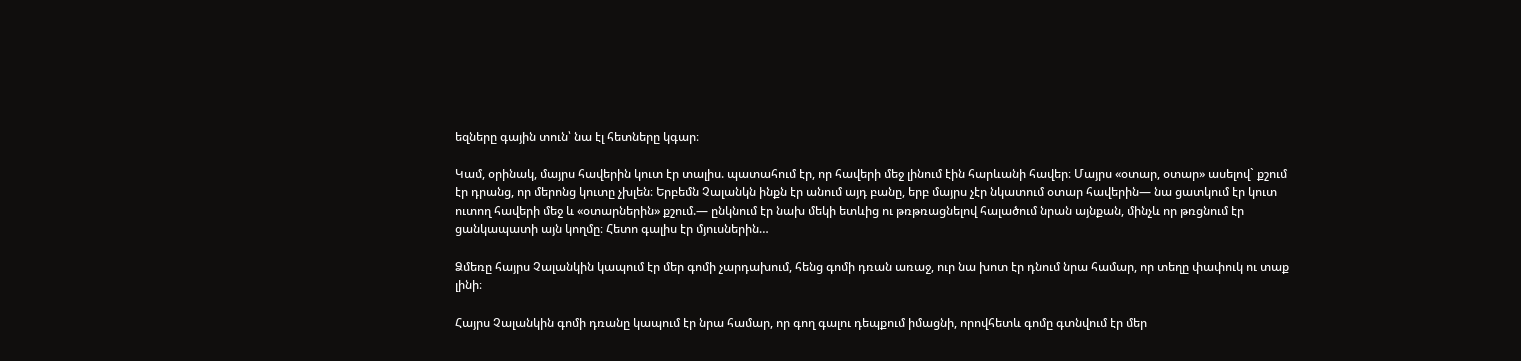եզները գային տուն՝ նա էլ հետները կգար։

Կամ, օրինակ, մայրս հավերին կուտ էր տալիս. պատահում էր, որ հավերի մեջ լինում էին հարևանի հավեր։ Մայրս «օտար, օտար» ասելով` քշում էր դրանց, որ մերոնց կուտը չխլեն։ Երբեմն Չալանկն ինքն էր անում այդ բանը, երբ մայրս չէր նկատում օտար հավերին— նա ցատկում էր կուտ ուտող հավերի մեջ և «օտարներին» քշում.— ընկնում էր նախ մեկի ետևից ու թռթռացնելով հալածում նրան այնքան, մինչև որ թռցնում էր ցանկապատի այն կողմը։ Հետո գալիս էր մյուսներին…

Ձմեռը հայրս Չալանկին կապում էր մեր գոմի չարդախում, հենց գոմի դռան առաջ, ուր նա խոտ էր դնում նրա համար, որ տեղը փափուկ ու տաք լինի։

Հայրս Չալանկին գոմի դռանը կապում էր նրա համար, որ գող գալու դեպքում իմացնի, որովհետև գոմը գտնվում էր մեր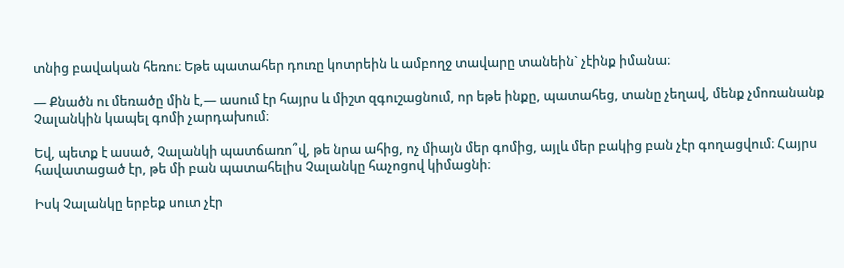տնից բավական հեռու։ Եթե պատահեր դուռը կոտրեին և ամբողջ տավարը տանեին` չէինք իմանա։

— Քնածն ու մեռածը մին է,— ասում էր հայրս և միշտ զգուշացնում, որ եթե ինքը, պատահեց, տանը չեղավ, մենք չմոռանանք Չալանկին կապել գոմի չարդախում։

Եվ, պետք է ասած, Չալանկի պատճառո՞վ, թե նրա ահից, ոչ միայն մեր գոմից, այլև մեր բակից բան չէր գողացվում։ Հայրս հավատացած էր, թե մի բան պատահելիս Չալանկը հաչոցով կիմացնի։

Իսկ Չալանկը երբեք սուտ չէր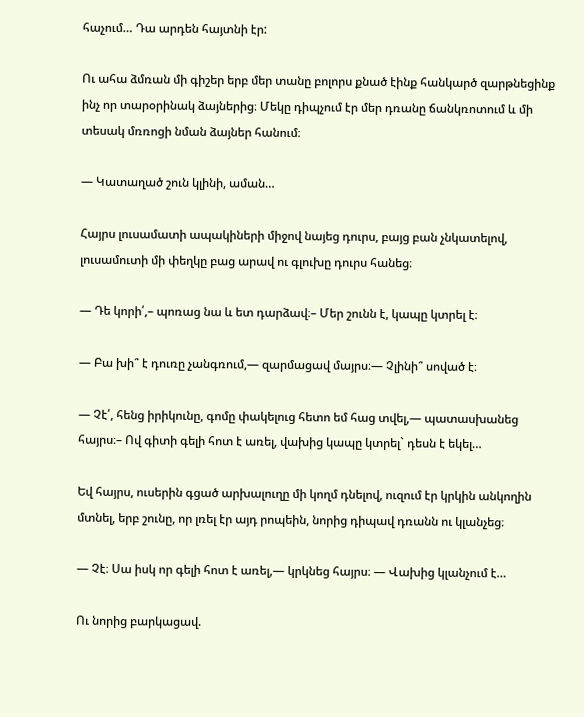հաչում… Դա արդեն հայտնի էր:

Ու ահա ձմռան մի գիշեր երբ մեր տանը բոլորս քնած էինք հանկարծ զարթնեցինք ինչ որ տարօրինակ ձայներից։ Մեկը դիպչում էր մեր դռանը ճանկռոտում և մի տեսակ մռռոցի նման ձայներ հանում։

— Կատաղած շուն կլինի, աման…

Հայրս լուսամատի ապակիների միջով նայեց դուրս, բայց բան չնկատելով, լուսամուտի մի փեղկը բաց արավ ու գլուխը դուրս հանեց։

— Դե կորի՛,– պոռաց նա և ետ դարձավ։– Մեր շունն է, կապը կտրել է։

— Բա խի՞ է դուռը չանգռում,— զարմացավ մայրս։— Չլինի՞ սոված է։

— Չէ՛, հենց իրիկունը, գոմը փակելուց հետո եմ հաց տվել,— պատասխանեց հայրս։– Ով գիտի գելի հոտ է առել, վախից կապը կտրել` դեսն է եկել…

Եվ հայրս, ուսերին գցած արխալուղը մի կողմ դնելով, ուզում էր կրկին անկողին մտնել, երբ շունը, որ լռել էր այդ րոպեին, նորից դիպավ դռանն ու կլանչեց։

— Չէ։ Սա իսկ որ գելի հոտ է առել,— կրկնեց հայրս։ — Վախից կլանչում է…

Ու նորից բարկացավ.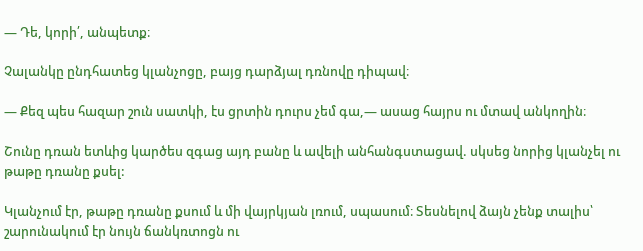— Դե, կորի՛, անպետք։

Չալանկը ընդհատեց կլանչոցը, բայց դարձյալ դռնովը դիպավ։

— Քեզ պես հազար շուն սատկի, էս ցրտին դուրս չեմ գա,— ասաց հայրս ու մտավ անկողին։

Շունը դռան ետևից կարծես զգաց այդ բանը և ավելի անհանգստացավ. սկսեց նորից կլանչել ու թաթը դռանը քսել:

Կլանչում էր, թաթը դռանը քսում և մի վայրկյան լռում, սպասում։ Տեսնելով ձայն չենք տալիս՝ շարունակում էր նույն ճանկռտոցն ու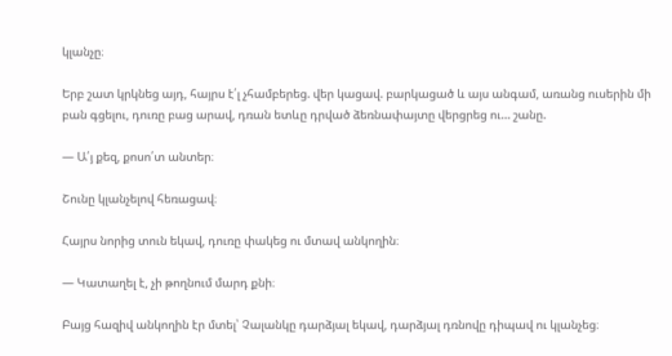կլանչը։

Երբ շատ կրկնեց այդ, հայրս է՛լ չհամբերեց. վեր կացավ. բարկացած և այս անգամ, առանց ուսերին մի բան գցելու, դուռը բաց արավ, դռան ետևը դրված ձեռնափայտը վերցրեց ու… շանը.

— Ա՛յ քեզ, քոսո՛տ անտեր։

Շունը կլանչելով հեռացավ։

Հայրս նորից տուն եկավ, դուռը փակեց ու մտավ անկողին։

— Կատաղել է, չի թողնում մարդ քնի։

Բայց հազիվ անկողին էր մտել՝ Չալանկը դարձյալ եկավ, դարձյալ դռնովը դիպավ ու կլանչեց։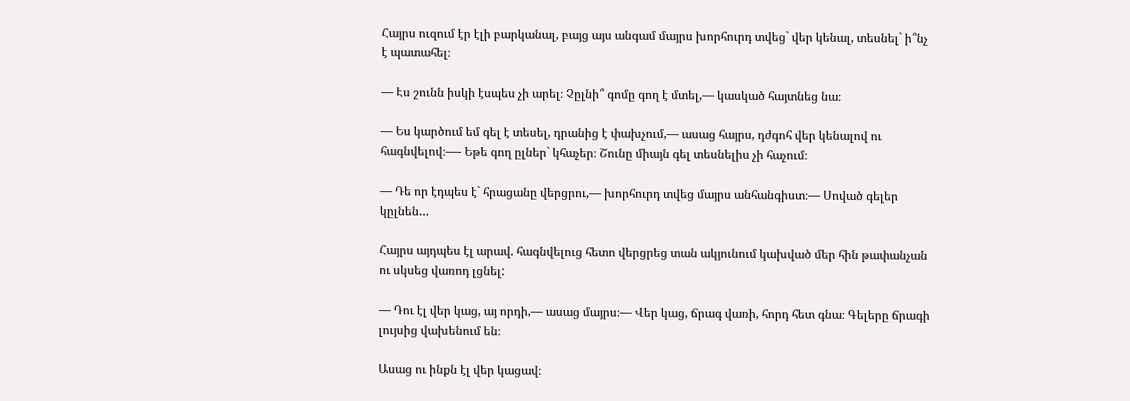Հայրս ուզում էր էլի բարկանալ, բայց այս անգամ մայրս խորհուրդ տվեց` վեր կենալ, տեսնել` ի՞նչ է պատահել։

— Էս շունն իսկի էսպես չի արել։ Չըլնի՞ գոմը գող է մտել,— կասկած հայտնեց նա։

— Ես կարծում եմ գել է տեսել, դրանից է փախչում,— ասաց հայրս, դժգոհ վեր կենալով ու հագնվելով։—- Եթե գող ըլներ` կհաչեր։ Շունը միայն գել տեսնելիս չի հաչում։

— Դե որ էդպես է` հրացանը վերցրու,— խորհուրդ տվեց մայրս անհանգիստ։— Սոված գելեր կըլնեն…

Հայրս այդպես էլ արավ. հագնվելուց հետո վերցրեց տան ակյունում կախված մեր հին թափանչան ու սկսեց վառոդ լցնել:

— Դու էլ վեր կաց, այ որդի,— ասաց մայրս։— Վեր կաց, ճրագ վառի, հորդ հետ գնա։ Գելերը ճրագի լույսից վախենում են։

Ասաց ու ինքն էլ վեր կացավ։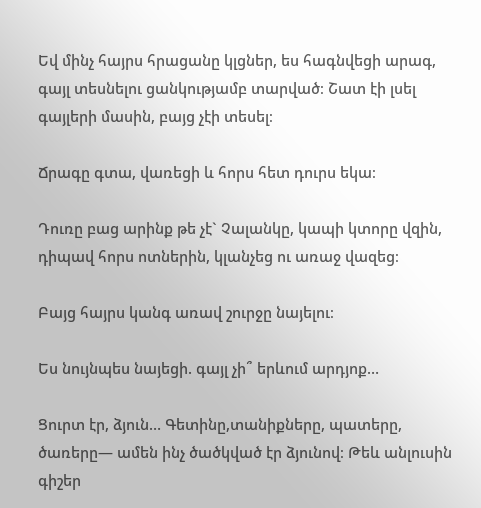Եվ մինչ հայրս հրացանը կլցներ, ես հագնվեցի արագ, գայլ տեսնելու ցանկությամբ տարված։ Շատ էի լսել գայլերի մասին, բայց չէի տեսել։

Ճրագը գտա, վառեցի և հորս հետ դուրս եկա։

Դուռը բաց արինք թե չէ` Չալանկը, կապի կտորը վզին, դիպավ հորս ոտներին, կլանչեց ու առաջ վազեց։

Բայց հայրս կանգ առավ շուրջը նայելու։

Ես նույնպես նայեցի. գայլ չի՞ երևում արդյոք…

Ցուրտ էր, ձյուն… Գետինը,տանիքները, պատերը, ծառերը— ամեն ինչ ծածկված էր ձյունով։ Թեև անլուսին գիշեր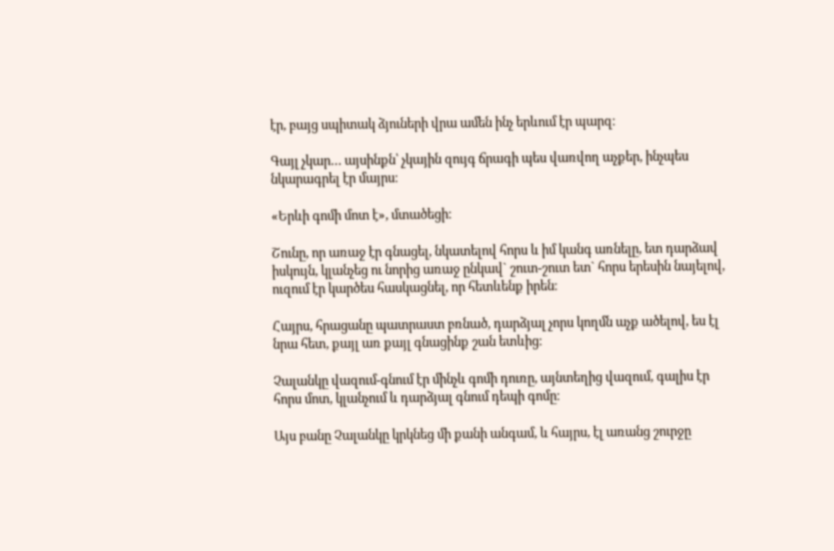էր, բայց սպիտակ ձյուների վրա ամեն ինչ երևում էր պարզ։

Գայլ չկար… այսինքն՝ չկային զույգ ճրագի պես վառվող աչքեր, ինչպես նկարագրել էր մայրս։

«Երևի գոմի մոտ է», մտածեցի։

Շունը, որ առաջ էր գնացել, նկատելով հորս և իմ կանգ առնելը, ետ դարձավ իսկույն, կլանչեց ու նորից առաջ ընկավ` շուտ-շուտ ետ` հորս երեսին նայելով, ուզում էր կարծես հասկացնել, որ հետևենք իրեն։

Հայրս, հրացանը պատրաստ բռնած, դարձյալ չորս կողմն աչք ածելով, ես էլ նրա հետ, քայլ առ քայլ գնացինք շան ետևից։

Չալանկը վազում-գնում էր մինչև գոմի դուռը, այնտեղից վազում, գալիս էր հորս մոտ, կլանչում և դարձյալ գնում դեպի գոմը։

Այս բանը Չալանկը կրկնեց մի քանի անգամ, և հայրս, էլ առանց շուրջը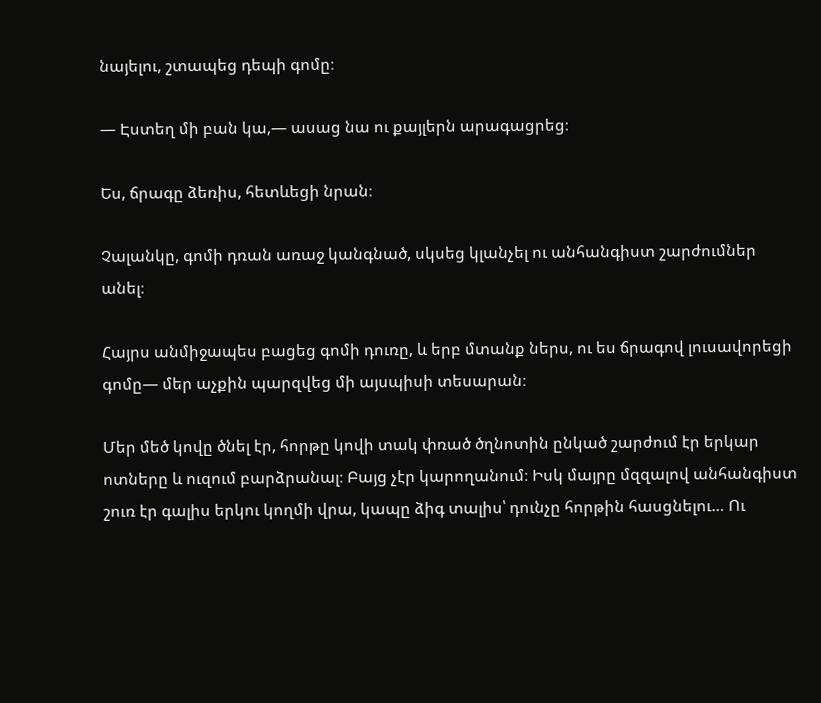նայելու, շտապեց դեպի գոմը։

— Էստեղ մի բան կա,— ասաց նա ու քայլերն արագացրեց։

Ես, ճրագը ձեռիս, հետևեցի նրան։

Չալանկը, գոմի դռան առաջ կանգնած, սկսեց կլանչել ու անհանգիստ շարժումներ անել։

Հայրս անմիջապես բացեց գոմի դուռը, և երբ մտանք ներս, ու ես ճրագով լուսավորեցի գոմը— մեր աչքին պարզվեց մի այսպիսի տեսարան։

Մեր մեծ կովը ծնել էր, հորթը կովի տակ փռած ծղնոտին ընկած շարժում էր երկար ոտները և ուզում բարձրանալ։ Բայց չէր կարողանում։ Իսկ մայրը մզզալով անհանգիստ շուռ էր գալիս երկու կողմի վրա, կապը ձիգ տալիս՝ դունչը հորթին հասցնելու… Ու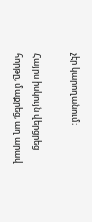չէր կարողանում։

Հայրս իսկույն վերցրեց հորթը, մաքրեց, աղ արավ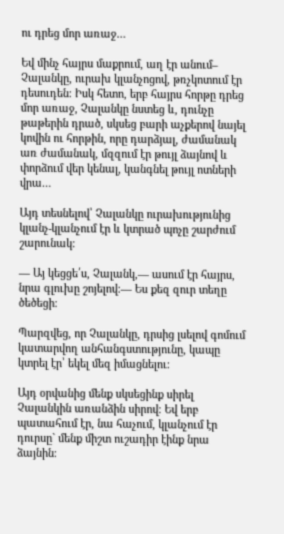ու դրեց մոր առաջ…

Եվ մինչ հայրս մաքրում, աղ էր անում– Չալանկը, ուրախ կլանչոցով, թռչկոտում էր դեսուդեն։ Իսկ հետո, երբ հայրս հորթը դրեց մոր առաջ, Չալանկը նստեց և, դունչը թաթերին դրած, սկսեց բարի աչքերով նայել կովին ու հորթին, որը դարձյալ, ժամանակ առ ժամանակ, մզզում էր թույլ ձայնով և փորձում վեր կենալ, կանգնել թույլ ոտների վրա…

Այդ տեսնելով՝ Չալանկը ուրախությունից կլանչ-կլանչում էր և կտրած պոչը շարժում շարունակ։

— Այ կեցցե՛ս, Չալանկ,— ասում էր հայրս, նրա գլուխը շոյելով։— Ես քեզ զուր տեղը ծեծեցի։

Պարզվեց, որ Չալանկը, դրսից լսելով գոմում կատարվող անհանգստությունը, կապը կտրել էր՝ եկել մեզ իմացնելու։

Այդ օրվանից մենք սկսեցինք սիրել Չալանկին առանձին սիրով։ Եվ երբ պատահում էր, նա հաչում, կլանչում էր դուրսը` մենք միշտ ուշադիր էինք նրա ձայնին։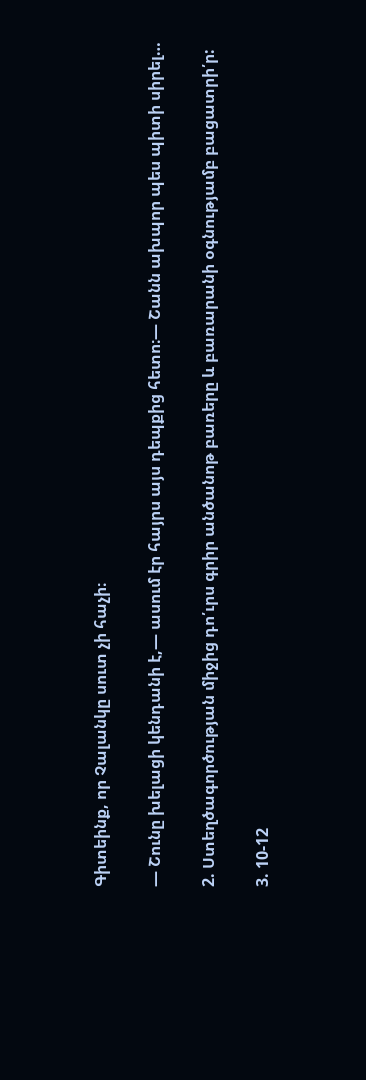Գիտեինք, որ Չալանկը սուտ չի հաչի։

— Շունը խելացի կենդանի է,— ասում էր հայրս այս դեպքից հետո։— Շանն ախպոր պես պիտի սիրել…

2. Ստեղծագործության միջից դո՛ւրս գրիր անծանոթ բառերը և բառարանի օգնությամբ բացատրի՛ր:

3. 10-12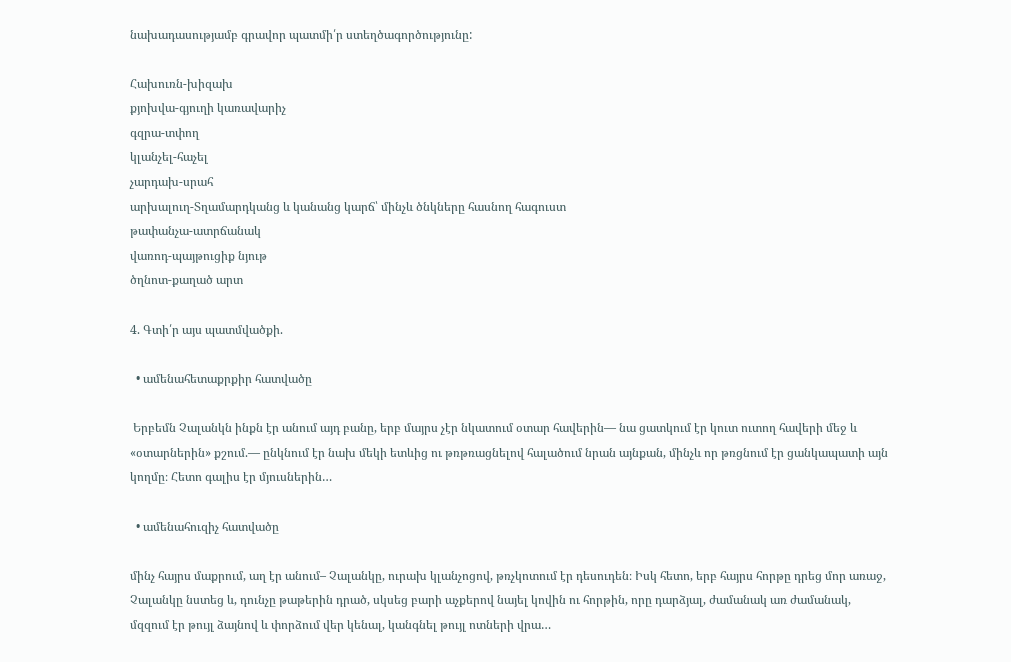նախադասությամբ գրավոր պատմի՛ր ստեղծագործությունը:

Հախուռն-խիզախ
քյոխվա-գյուղի կառավարիչ
գզրա-տփող
կլանչել-հաչել
չարդախ-սրահ
արխալուղ-Տղամարդկանց և կանանց կարճ՝ մինչև ծնկները հասնող հագուստ
թափանչա-ատրճանակ
վառոդ-պայթուցիք նյութ
ծղնոտ-քաղած արտ

4. Գտի՛ր այս պատմվածքի.

  • ամենահետաքրքիր հատվածը

 Երբեմն Չալանկն ինքն էր անում այդ բանը, երբ մայրս չէր նկատում օտար հավերին— նա ցատկում էր կուտ ուտող հավերի մեջ և «օտարներին» քշում.— ընկնում էր նախ մեկի ետևից ու թռթռացնելով հալածում նրան այնքան, մինչև որ թռցնում էր ցանկապատի այն կողմը։ Հետո գալիս էր մյուսներին…

  • ամենահուզիչ հատվածը

մինչ հայրս մաքրում, աղ էր անում– Չալանկը, ուրախ կլանչոցով, թռչկոտում էր դեսուդեն։ Իսկ հետո, երբ հայրս հորթը դրեց մոր առաջ, Չալանկը նստեց և, դունչը թաթերին դրած, սկսեց բարի աչքերով նայել կովին ու հորթին, որը դարձյալ, ժամանակ առ ժամանակ, մզզում էր թույլ ձայնով և փորձում վեր կենալ, կանգնել թույլ ոտների վրա…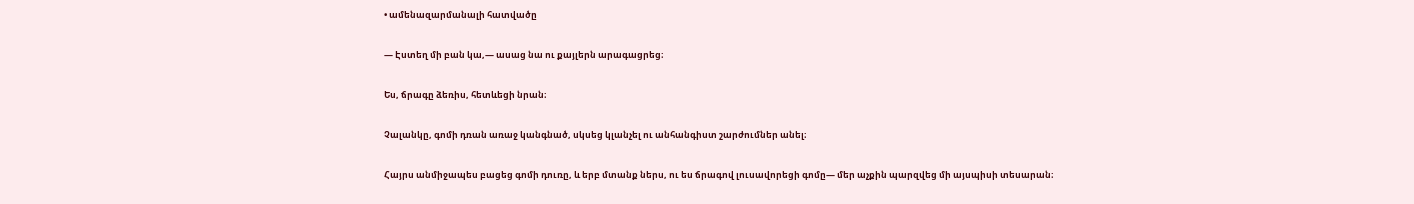• ամենազարմանալի հատվածը

— Էստեղ մի բան կա,— ասաց նա ու քայլերն արագացրեց։

Ես, ճրագը ձեռիս, հետևեցի նրան։

Չալանկը, գոմի դռան առաջ կանգնած, սկսեց կլանչել ու անհանգիստ շարժումներ անել։

Հայրս անմիջապես բացեց գոմի դուռը, և երբ մտանք ներս, ու ես ճրագով լուսավորեցի գոմը— մեր աչքին պարզվեց մի այսպիսի տեսարան։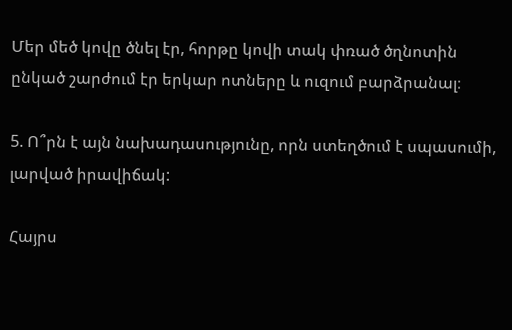Մեր մեծ կովը ծնել էր, հորթը կովի տակ փռած ծղնոտին ընկած շարժում էր երկար ոտները և ուզում բարձրանալ։

5. Ո՞րն է այն նախադասությունը, որն ստեղծում է սպասումի, լարված իրավիճակ:

Հայրս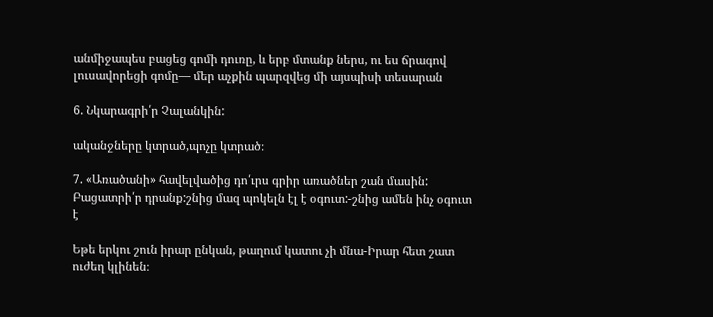անմիջապես բացեց գոմի դուռը, և երբ մտանք ներս, ու ես ճրագով լուսավորեցի գոմը— մեր աչքին պարզվեց մի այսպիսի տեսարան

6. Նկարագրի՛ր Չալանկին:

ականջները կտրած,պոչը կտրած։

7. «Առածանի» հավելվածից դո՛ւրս գրիր առածներ շան մասին: Բացատրի՛ր դրանք:շնից մազ պոկելն էլ է օգուտ:-շնից ամեն ինչ օգուտ է

Եթե երկու շուն իրար ընկան, թաղում կատու չի մնա-Իրար հետ շատ ուժեղ կլինեն։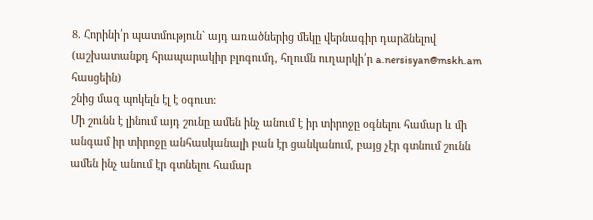8. Հորինի՛ր պատմություն` այդ առածներից մեկը վերնագիր դարձնելով (աշխատանքդ հրապարակիր բլոգումդ, հղումն ուղարկի՛ր a.nersisyan@mskh.am հասցեին)
շնից մազ պոկելն էլ է օգուտ:
Մի շունն է լինում այդ շունը ամեն ինչ անում է իր տիրոջը օգնելու համար և մի անգամ իր տիրոջը անհասկանալի բան էր ցանկանում, բայց չէր գտնում շունն ամեն ինչ անում էր գտնելու համար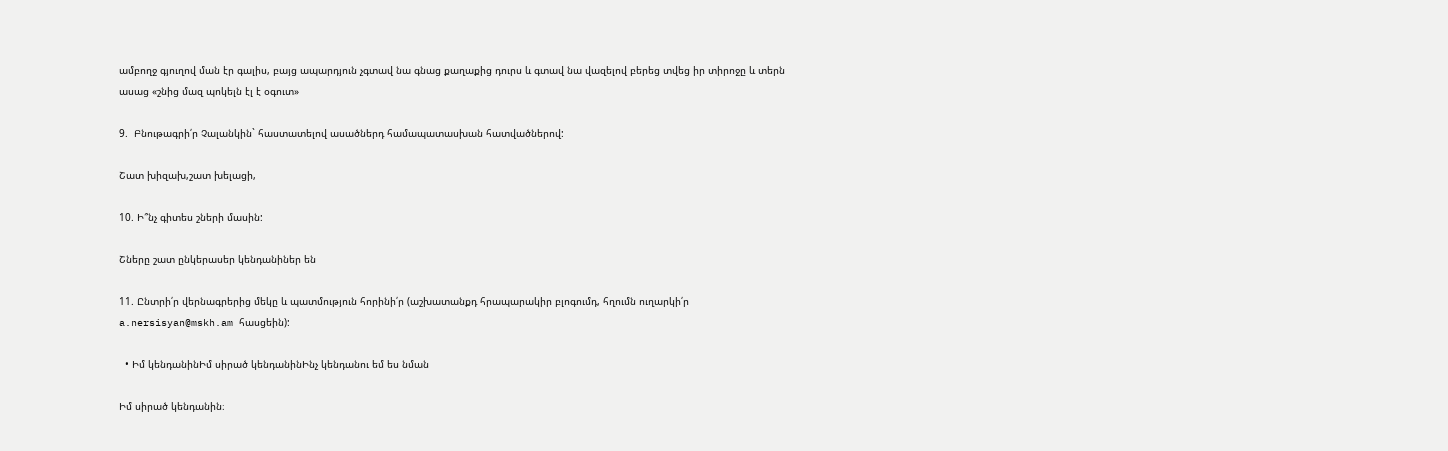ամբողջ գյուղով ման էր գալիս, բայց ապարդյուն չգտավ նա գնաց քաղաքից դուրս և գտավ նա վազելով բերեց տվեց իր տիրոջը և տերն ասաց «շնից մազ պոկելն էլ է օգուտ»

9.  Բնութագրի՛ր Չալանկին` հաստատելով ասածներդ համապատասխան հատվածներով:

Շատ խիզախ,շատ խելացի,

10. Ի՞նչ գիտես շների մասին:

Շները շատ ընկերասեր կենդանիներ են

11. Ընտրի՛ր վերնագրերից մեկը և պատմություն հորինի՛ր (աշխատանքդ հրապարակիր բլոգումդ, հղումն ուղարկի՛ր a.nersisyan@mskh.am հասցեին):

  • Իմ կենդանինԻմ սիրած կենդանինԻնչ կենդանու եմ ես նման

Իմ սիրած կենդանին։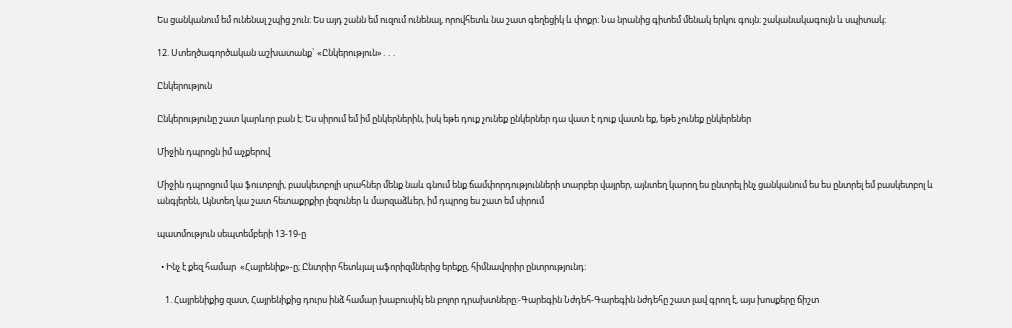Ես ցանկանում եմ ունենալ շպից շուն։ Ես այդ շանն եմ ուզում ունենալ, որովհետև նա շատ գեղեցիկ և փոքր։ Նա նրանից գիտեմ մենակ երկու գույն։ շականակագույն և սպիտակ։

12. Ստեղծագործական աշխատանք` «Ընկերություն»․․․

Ընկերություն

Ընկերությունը շատ կարևոր բան է։ Ես սիրում եմ իմ ընկերներին, իսկ եթե դուք չունեք ընկերներ դա վատ է դուք վատն եք, եթե չունեք ընկերեներ

Միջին դպրոցն իմ աչքերով

Միջին դպրոցում կա ֆուտբոլի, բասկետբոլի սրահներ մենք նաև գնում ենք ճամփորդությունների տարբեր վայրեր, այնտեղ կարող ես ընտրել ինչ ցանկանում ես ես ընտրել եմ բասկետբոլ և անգլերեն, Այնտեղ կա շատ հետաքրքիր լեզուներ և մարզաձևեր, իմ դպրոց ես շատ եմ սիրում

պատմություն սեպտեմբերի 13-19-ը

  • Ինչ է քեզ համար  «Հայրենիք»-ը; Ընտրիր հետևյալ աֆորիզմներից երեքը, հիմնավորիր ընտրությունդ:

    1. Հայրենիքից զատ, Հայրենիքից դուրս ինձ համար խաբուսիկ են բոլոր դրախտները:-Գարեգին Նժդեհ-Գարեգին նժդեհը շատ լավ գրող է, այս խոսքերը ճիշտ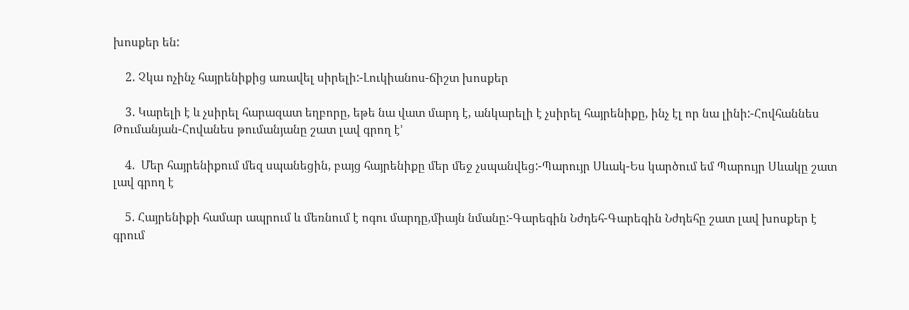խոսքեր են:

    2. Չկա ոչինչ հայրենիքից առավել սիրելի:-Լուկիանոս-ճիշտ խոսքեր

    3. Կարելի է և չսիրել հարազատ եղբորը, եթե նա վատ մարդ է, անկարելի է չսիրել հայրենիքը, ինչ էլ որ նա լինի:-Հովհաննես Թումանյան-Հովանես թումանյանը շատ լավ գրող է’

    4.  Մեր հայրենիքում մեզ սպանեցին, բայց հայրենիքը մեր մեջ չսպանվեց:-Պարույր Սևակ-Ես կարծում եմ Պարույր Սևակը շատ լավ գրող է

    5. Հայրենիքի համար ապրում և մեռնում է ոգու մարդը,միայն նմանը:-Գարեգին Նժդեհ-Գարեգին Նժդեհը շատ լավ խոսքեր է գրում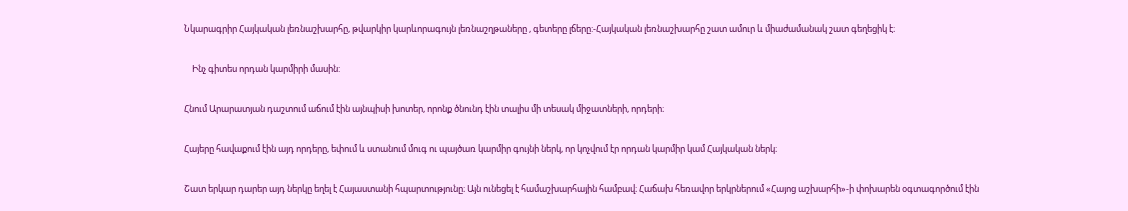Նկարագրիր Հայկական լեռնաշխարհը, թվարկիր կարևորագույն լեռնաշղթաները , գետերը լճերը:-Հայկական լեռնաշխարհը շատ ամուր և միաժամանակ շատ գեղեցիկ է։

    Ինչ գիտես որդան կարմիրի մասին:

Հնում Արարատյան դաշտում աճում էին այնպիսի խոտեր, որոնք ծնունդ էին տալիս մի տեսակ միջատների, որդերի։

Հայերը հավաքում էին այդ որդերը, եփում և ստանում մուգ ու պայծառ կարմիր գույնի ներկ, որ կոչվում էր որդան կարմիր կամ Հայկական ներկ։

Շատ երկար դարեր այդ ներկը եղել է Հայաստանի հպարտությունը։ Այն ունեցել է համաշխարհային համբավ։ Հաճախ հեռավոր երկրներում «Հայոց աշխարհի»-ի փոխարեն օգտագործում էին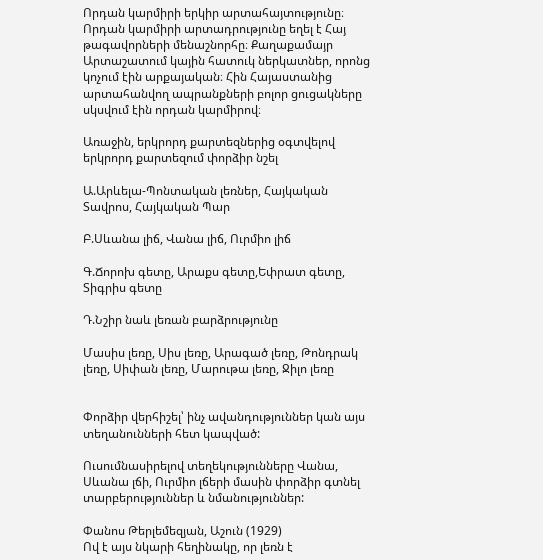Որդան կարմիրի երկիր արտահայտությունը։ Որդան կարմիրի արտադրությունը եղել է Հայ թագավորների մենաշնորհը։ Քաղաքամայր Արտաշատում կային հատուկ ներկատներ, որոնց կոչում էին արքայական։ Հին Հայաստանից արտահանվող ապրանքների բոլոր ցուցակները սկսվում էին որդան կարմիրով։

Առաջին, երկրորդ քարտեզներից օգտվելով երկրորդ քարտեզում փորձիր նշել

Ա.Արևելա-Պոնտական լեռներ, Հայկական Տավրոս, Հայկական Պար

Բ.Սևանա լիճ, Վանա լիճ, Ուրմիո լիճ

Գ.Ճորոխ գետը, Արաքս գետը,Եփրատ գետը, Տիգրիս գետը

Դ.Նշիր նաև լեռան բարձրությունը

Մասիս լեռը, Սիս լեռը, Արագած լեռը, Թոնդրակ լեռը, Սիփան լեռը, Մարութա լեռը, Ջիլո լեռը


Փորձիր վերհիշել՝ ինչ ավանդություններ կան այս տեղանունների հետ կապված:

Ուսումնասիրելով տեղեկությունները Վանա, Սևանա լճի, Ուրմիո լճերի մասին փորձիր գտնել տարբերություններ և նմանություններ:

Փանոս Թերլեմեզյան, Աշուն (1929)
Ով է այս նկարի հեղինակը, որ լեռն է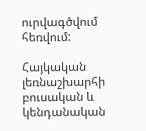ուրվագծվում հեռվում:

Հայկական լեռնաշխարհի բուսական և կենդանական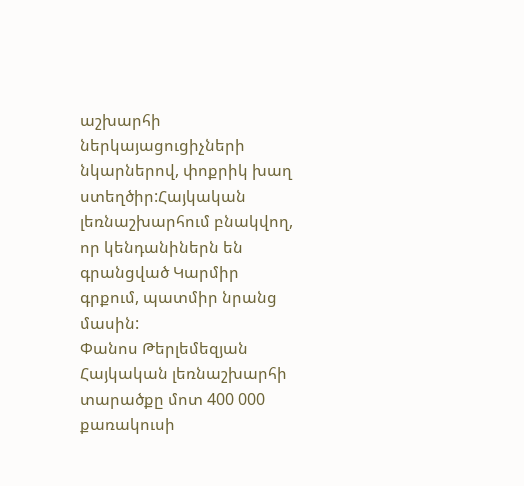աշխարհի ներկայացուցիչների նկարներով, փոքրիկ խաղ ստեղծիր:Հայկական լեռնաշխարհում բնակվող, որ կենդանիներն են գրանցված Կարմիր գրքում, պատմիր նրանց մասին:
Փանոս Թերլեմեզյան
Հայկական լեռնաշխարհի տարածքը մոտ 400 000 քառակուսի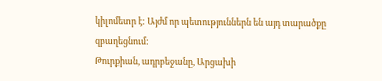կիլոմետր է: Այժմ որ պետություններն են այդ տարածքը զբաղեցնում:
Թուրքիան, ադրբեջանը, Արցախի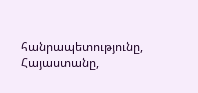հանրապետությունը, Հայաստանը,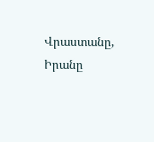Վրաստանը, Իրանը